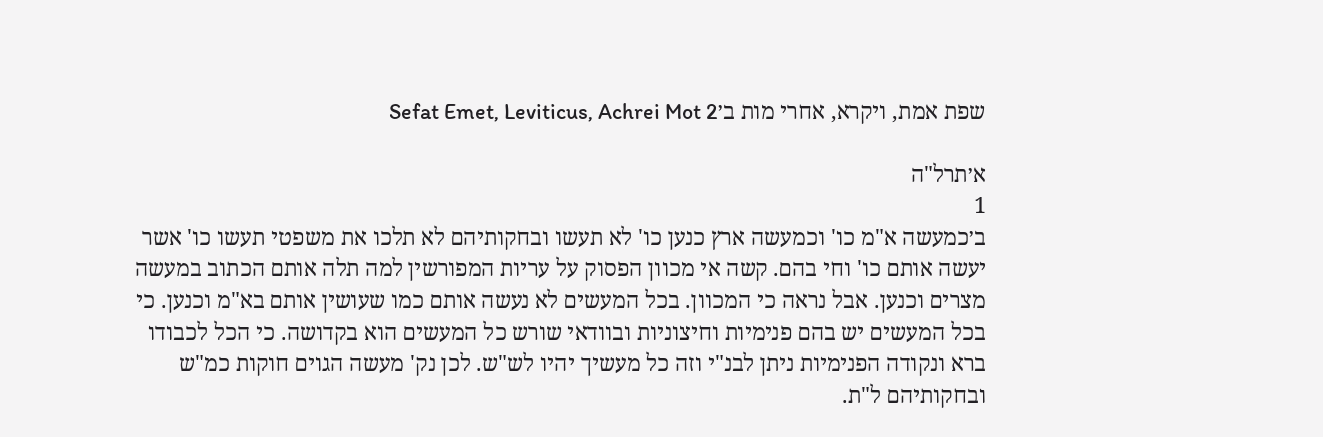שפת אמת, ויקרא, אחרי מות ב׳Sefat Emet, Leviticus, Achrei Mot 2

א׳תרל"ה
1
ב׳כמעשה א"מ כו' וכמעשה ארץ כנען כו' לא תעשו ובחקותיהם לא תלכו את משפטי תעשו כו' אשר יעשה אותם כו' וחי בהם. קשה אי מכוון הפסוק על עריות המפורשין למה תלה אותם הכתוב במעשה מצרים וכנען. אבל נראה כי המכוון. בכל המעשים לא נעשה אותם כמו שעושין אותם בא"מ וכנען. כי בכל המעשים יש בהם פנימיות וחיצוניות ובוודאי שורש כל המעשים הוא בקדושה. כי הכל לכבודו ברא ונקודה הפנימיות ניתן לבנ"י וזה כל מעשיך יהיו לש"ש. לכן נק' מעשה הגוים חוקות כמ"ש ובחקותיהם ל"ת.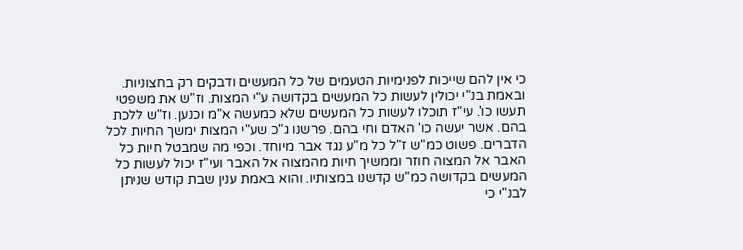כי אין להם שייכות לפנימיות הטעמים של כל המעשים ודבקים רק בחצוניות. ובאמת בנ"י יכולין לעשות כל המעשים בקדושה ע"י המצות. וז"ש את משפטי תעשו כו'. עי"ז תוכלו לעשות כל המעשים שלא כמעשה א"מ וכנען. וז"ש ללכת בהם. אשר יעשה כו' האדם וחי בהם. פרשנו ג"כ שע"י המצות ימשך החיות לכל הדברים. פשוט כמ"ש ז"ל כל מ"ע נגד אבר מיוחד. וכפי מה שמבטל חיות כל האבר אל המצוה חוזר וממשיך חיות מהמצוה אל האבר ועי"ז יכול לעשות כל המעשים בקדושה כמ"ש קדשנו במצותיו. והוא באמת ענין שבת קודש שניתן לבנ"י כי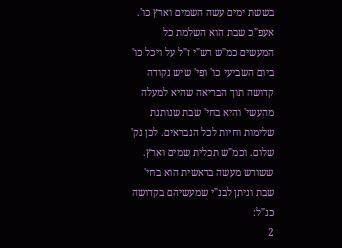בששת ימים עשה השמים וארץ כו'. אעפ"כ שבת הוא השלמת כל המעשים כמ"ש רש"י ז"ל על ויכל כו' ביום השביעי כו' ופי' שיש נקודה קדושה תוך הבריאה שהיא למעלה מהעשי' והיא בחי' שבת שנותנת שלימות וחיות לכל הנבראים. לכן נק' שלום. וכמ"ש תכלית שמים וארץ. ששורש מעשה בראשית הוא בחי' שבת וניתן לבנ"י שמעשיהם בקדושה כנ"ל:
2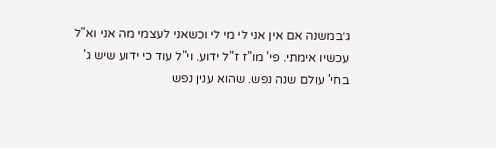ג׳במשנה אם אין אני לי מי לי וכשאני לעצמי מה אני וא"ל עכשיו אימתי. פי' מו"ז ז"ל ידוע. וי"ל עוד כי ידוע שיש ג' בחי' עולם שנה נפש. שהוא ענין נפש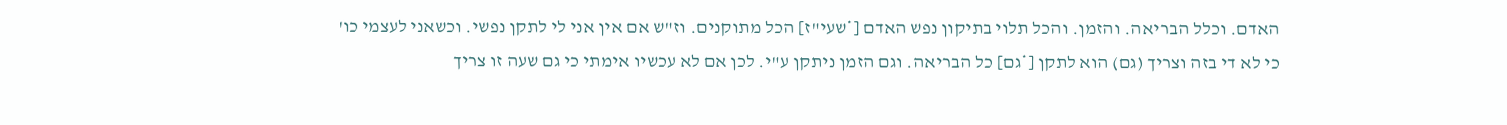האדם. וכלל הבריאה. והזמן. והכל תלוי בתיקון נפש האדם [*שעי"ז] הכל מתוקנים. וז"ש אם אין אני לי לתקן נפשי. וכשאני לעצמי כו' כי לא די בזה וצריך (גם) הוא לתקן [*גם] כל הבריאה. וגם הזמן ניתקן ע"י. לכן אם לא עכשיו אימתי כי גם שעה זו צריך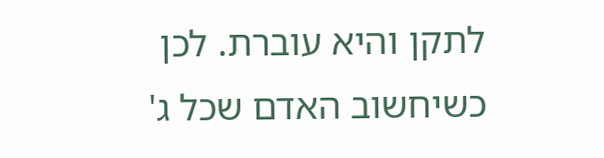לתקן והיא עוברת. לכן כשיחשוב האדם שכל ג'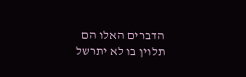הדברים האלו הם תלוין בו לא יתרשל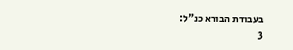בעבודת הבורא כנ"ל:
3